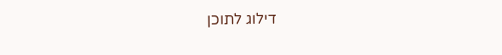דילוג לתוכן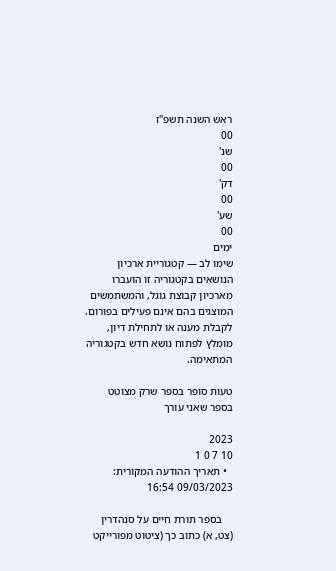ראש השנה תשפ"ז
00
שנ'
00
דק'
00
שע'
00
ימים
שימו לב — קטגוריית ארכיון
הנושאים בקטגוריה זו הועברו מארכיון קבוצת גוגל, והמשתמשים המוצגים בהם אינם פעילים בפורום.
לקבלת מענה או לתחילת דיון, מומלץ לפתוח נושא חדש בקטגוריה המתאימה.

טעות סופר בספר שרק מצוטט בספר שאני עורך

2023
10 7 0 1
  • תאריך ההודעה המקורית: 09/03/2023 16:54

    בספר תורת חיים על סנהדרין (צט, א) כתוב כך (ציטוט מפורייקט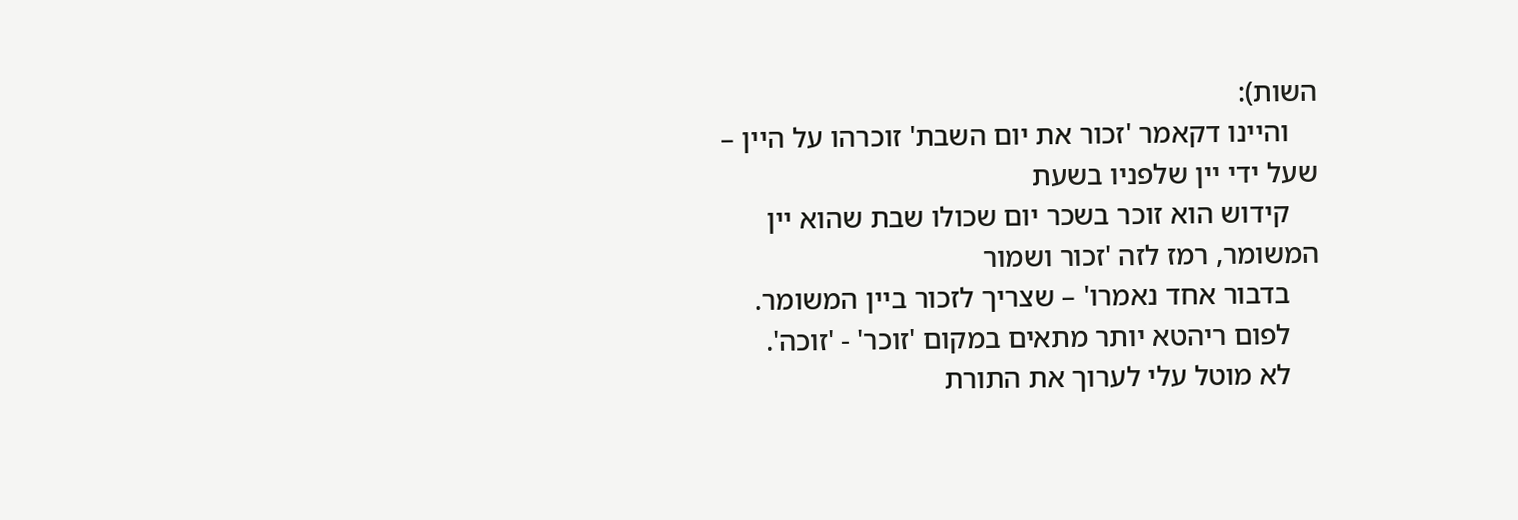השות):
    והיינו דקאמר 'זכור את יום השבת' זוכרהו על היין – שעל ידי יין שלפניו בשעת
    קידוש הוא זוכר בשכר יום שכולו שבת שהוא יין המשומר, רמז לזה 'זכור ושמור
    בדבור אחד נאמרו' – שצריך לזכור ביין המשומר.
    לפום ריהטא יותר מתאים במקום 'זוכר' - 'זוכה'.
    לא מוטל עלי לערוך את התורת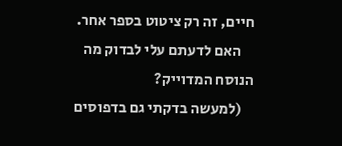חיים, זה רק ציטוט בספר אחר.
    האם לדעתם עלי לבדוק מה הנוסח המדוייק?
    (למעשה בדקתי גם בדפוסים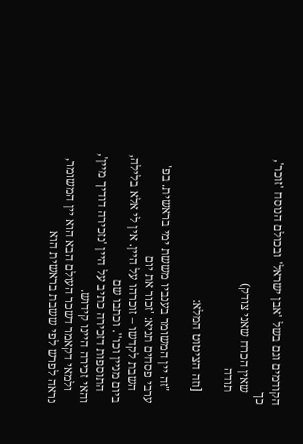הקודמים וגם בשל 'אבן ישראל' ובכולם הנוסח 'זוכר', כך
    שאין הכרח שאני צודק)
    תודה

    [וזה הציטוט המלא:

    "זה יין המשומר בענביו מששת ימי בראשית. בפ' ערבי פסחים תניא: 'זכור את יום
    השבת לקדשו – זוכרהו על היין. אין לי אלא בלילה, ביום מניין וכו''. וכתבו שם
    התוספות דזכירה כתיב על היין 'נזכירה דודיך מיין', והאי זכירה היינו קידוש.
    ולמאי דקאמר דשכר העולם הבא הוא יין המשומר, נראה לפרש לפי ששבת בראשית הוא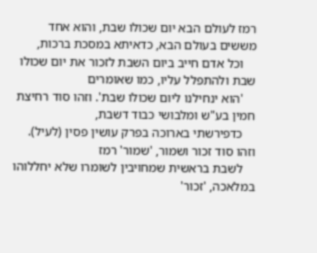רמז לעולם הבא יום שכולו שבת, והוא אחד מששים בעולם הבא, כדאיתא במסכת ברכות,
    וכל אדם חייב ביום השבת לזכור את יום שכולו שבת ולהתפלל עליו, כמו שאומרים
    'הוא ינחילנו ליום שכולו שבת'. וזהו סוד רחיצת חמין בע"ש ומלבושי כבוד דשבת,
    כדפירשתי בארוכה בפרק עושין פסין (לעיל). וזהו סוד זכור ושמור, 'שמור' רמז
    לשבת בראשית שמחויבין לשומרו שלא יחללוהו במלאכה, 'זכור'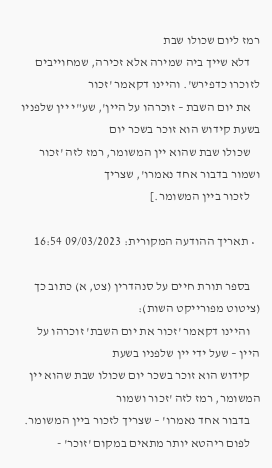רמז ליום שכולו שבת
    דלא שייך ביה שמירה אלא זכירה, שמחוייבים לזוכרו כדפירש'. והיינו דקאמר 'זכור
    את יום השבת – זוכרהו על היין', שע"י יין שלפניו בשעת קידוש הוא זוכר בשכר יום
    שכולו שבת שהוא יין המשומר, רמז לזה 'זכור ושמור בדבור אחד נאמרו', שצריך
    לזכור ביין המשומר.]

  • תאריך ההודעה המקורית: 09/03/2023 16:54

    בספר תורת חיים על סנהדרין (צט, א) כתוב כך (ציטוט מפורייקט השות):
    והיינו דקאמר 'זכור את יום השבת' זוכרהו על היין – שעל ידי יין שלפניו בשעת
    קידוש הוא זוכר בשכר יום שכולו שבת שהוא יין המשומר, רמז לזה 'זכור ושמור
    בדבור אחד נאמרו' – שצריך לזכור ביין המשומר.
    לפום ריהטא יותר מתאים במקום 'זוכר' -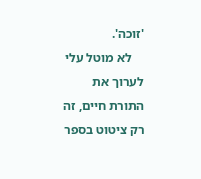'זוכה'.
    לא מוטל עלי לערוך את התורת חיים, זה רק ציטוט בספר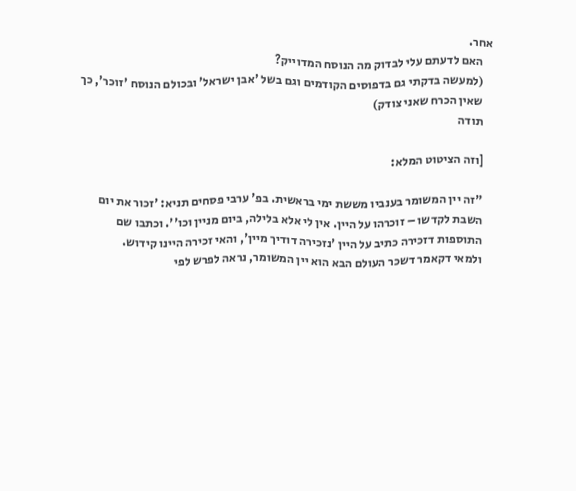אחר.
    האם לדעתם עלי לבדוק מה הנוסח המדוייק?
    (למעשה בדקתי גם בדפוסים הקודמים וגם בשל 'אבן ישראל' ובכולם הנוסח 'זוכר', כך
    שאין הכרח שאני צודק)
    תודה

    [וזה הציטוט המלא:

    "זה יין המשומר בענביו מששת ימי בראשית. בפ' ערבי פסחים תניא: 'זכור את יום
    השבת לקדשו – זוכרהו על היין. אין לי אלא בלילה, ביום מניין וכו''. וכתבו שם
    התוספות דזכירה כתיב על היין 'נזכירה דודיך מיין', והאי זכירה היינו קידוש.
    ולמאי דקאמר דשכר העולם הבא הוא יין המשומר, נראה לפרש לפי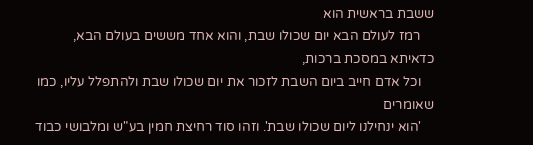ששבת בראשית הוא
    רמז לעולם הבא יום שכולו שבת, והוא אחד מששים בעולם הבא, כדאיתא במסכת ברכות,
    וכל אדם חייב ביום השבת לזכור את יום שכולו שבת ולהתפלל עליו, כמו שאומרים
    'הוא ינחילנו ליום שכולו שבת'. וזהו סוד רחיצת חמין בע"ש ומלבושי כבוד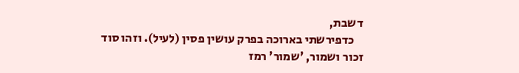דשבת,
    כדפירשתי בארוכה בפרק עושין פסין (לעיל). וזהו סוד זכור ושמור, 'שמור' רמז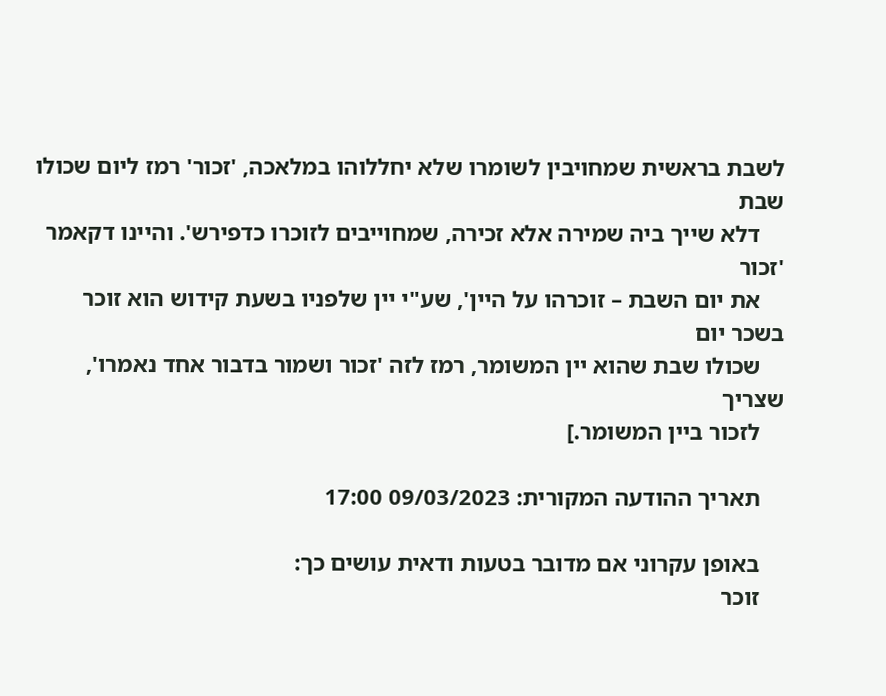לשבת בראשית שמחויבין לשומרו שלא יחללוהו במלאכה, 'זכור' רמז ליום שכולו שבת
    דלא שייך ביה שמירה אלא זכירה, שמחוייבים לזוכרו כדפירש'. והיינו דקאמר 'זכור
    את יום השבת – זוכרהו על היין', שע"י יין שלפניו בשעת קידוש הוא זוכר בשכר יום
    שכולו שבת שהוא יין המשומר, רמז לזה 'זכור ושמור בדבור אחד נאמרו', שצריך
    לזכור ביין המשומר.]

    תאריך ההודעה המקורית: 09/03/2023 17:00

    באופן עקרוני אם מדובר בטעות ודאית עושים כך:
    זוכר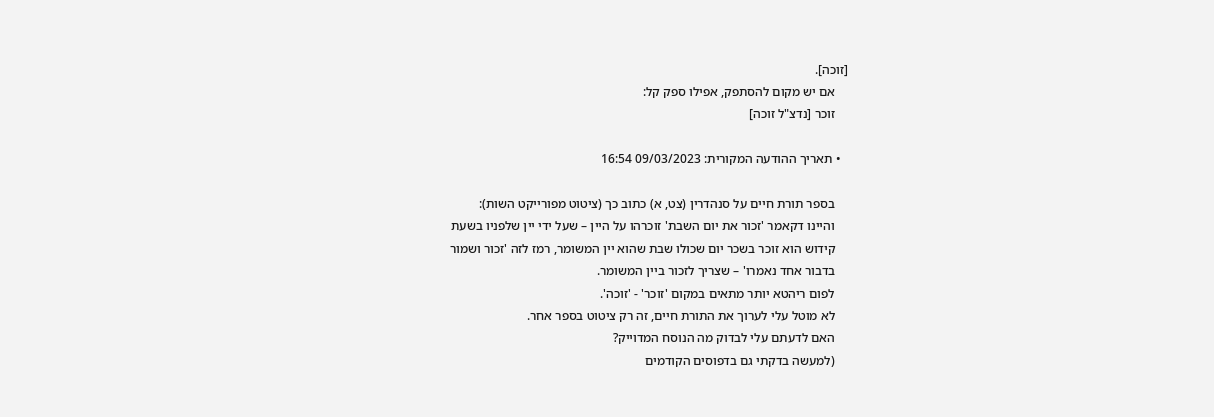[זוכה].
    אם יש מקום להסתפק, אפילו ספק קל:
    זוכר [נדצ"ל זוכה]

  • תאריך ההודעה המקורית: 09/03/2023 16:54

    בספר תורת חיים על סנהדרין (צט, א) כתוב כך (ציטוט מפורייקט השות):
    והיינו דקאמר 'זכור את יום השבת' זוכרהו על היין – שעל ידי יין שלפניו בשעת
    קידוש הוא זוכר בשכר יום שכולו שבת שהוא יין המשומר, רמז לזה 'זכור ושמור
    בדבור אחד נאמרו' – שצריך לזכור ביין המשומר.
    לפום ריהטא יותר מתאים במקום 'זוכר' - 'זוכה'.
    לא מוטל עלי לערוך את התורת חיים, זה רק ציטוט בספר אחר.
    האם לדעתם עלי לבדוק מה הנוסח המדוייק?
    (למעשה בדקתי גם בדפוסים הקודמים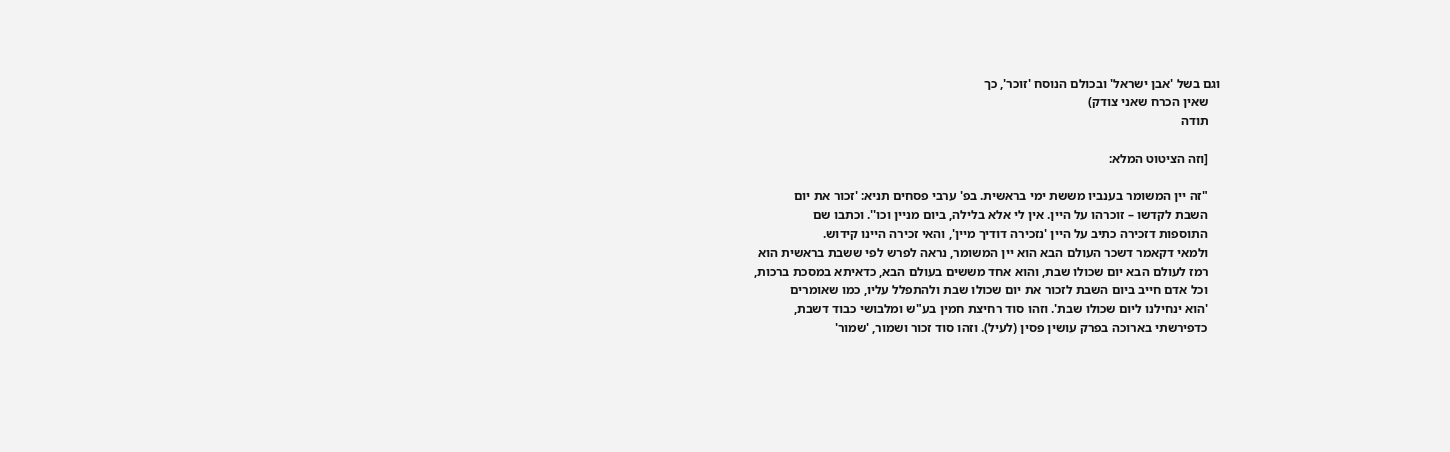וגם בשל 'אבן ישראל' ובכולם הנוסח 'זוכר', כך
    שאין הכרח שאני צודק)
    תודה

    [וזה הציטוט המלא:

    "זה יין המשומר בענביו מששת ימי בראשית. בפ' ערבי פסחים תניא: 'זכור את יום
    השבת לקדשו – זוכרהו על היין. אין לי אלא בלילה, ביום מניין וכו''. וכתבו שם
    התוספות דזכירה כתיב על היין 'נזכירה דודיך מיין', והאי זכירה היינו קידוש.
    ולמאי דקאמר דשכר העולם הבא הוא יין המשומר, נראה לפרש לפי ששבת בראשית הוא
    רמז לעולם הבא יום שכולו שבת, והוא אחד מששים בעולם הבא, כדאיתא במסכת ברכות,
    וכל אדם חייב ביום השבת לזכור את יום שכולו שבת ולהתפלל עליו, כמו שאומרים
    'הוא ינחילנו ליום שכולו שבת'. וזהו סוד רחיצת חמין בע"ש ומלבושי כבוד דשבת,
    כדפירשתי בארוכה בפרק עושין פסין (לעיל). וזהו סוד זכור ושמור, 'שמור'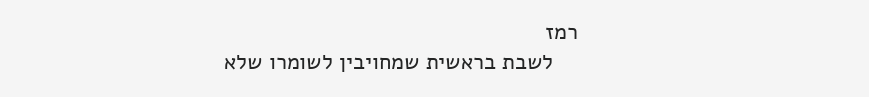רמז
    לשבת בראשית שמחויבין לשומרו שלא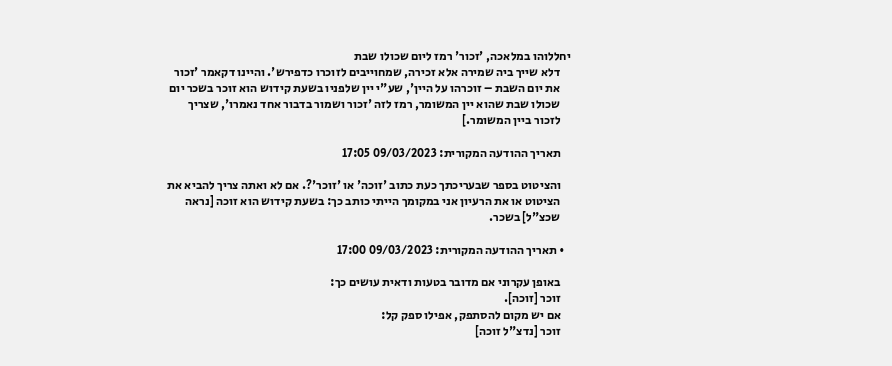יחללוהו במלאכה, 'זכור' רמז ליום שכולו שבת
    דלא שייך ביה שמירה אלא זכירה, שמחוייבים לזוכרו כדפירש'. והיינו דקאמר 'זכור
    את יום השבת – זוכרהו על היין', שע"י יין שלפניו בשעת קידוש הוא זוכר בשכר יום
    שכולו שבת שהוא יין המשומר, רמז לזה 'זכור ושמור בדבור אחד נאמרו', שצריך
    לזכור ביין המשומר.]

    תאריך ההודעה המקורית: 09/03/2023 17:05

    והציטוט בספר שבעריכתך כעת כתוב 'זוכה' או 'זוכר'?. אם לא ואתה צריך להביא את
    הציטוט או את הרעיון אני במקומך הייתי כותב כך: בשעת קידוש הוא זוכה [נראה
    שכצ"ל] בשכר.

  • תאריך ההודעה המקורית: 09/03/2023 17:00

    באופן עקרוני אם מדובר בטעות ודאית עושים כך:
    זוכר [זוכה].
    אם יש מקום להסתפק, אפילו ספק קל:
    זוכר [נדצ"ל זוכה]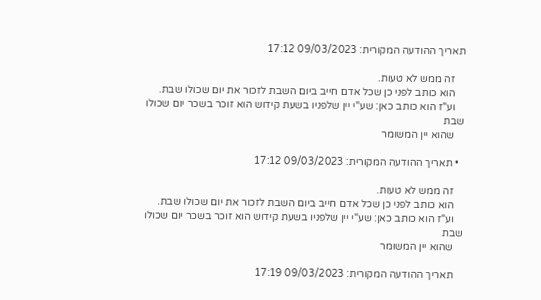תאריך ההודעה המקורית: 09/03/2023 17:12

    זה ממש לא טעות.
    הוא כותב לפני כן שכל אדם חייב ביום השבת לזכור את יום שכולו שבת.
    וע"ז הוא כותב כאן: שע"י יין שלפניו בשעת קידוש הוא זוכר בשכר יום שכולו שבת
    שהוא יין המשומר

  • תאריך ההודעה המקורית: 09/03/2023 17:12

    זה ממש לא טעות.
    הוא כותב לפני כן שכל אדם חייב ביום השבת לזכור את יום שכולו שבת.
    וע"ז הוא כותב כאן: שע"י יין שלפניו בשעת קידוש הוא זוכר בשכר יום שכולו שבת
    שהוא יין המשומר

    תאריך ההודעה המקורית: 09/03/2023 17:19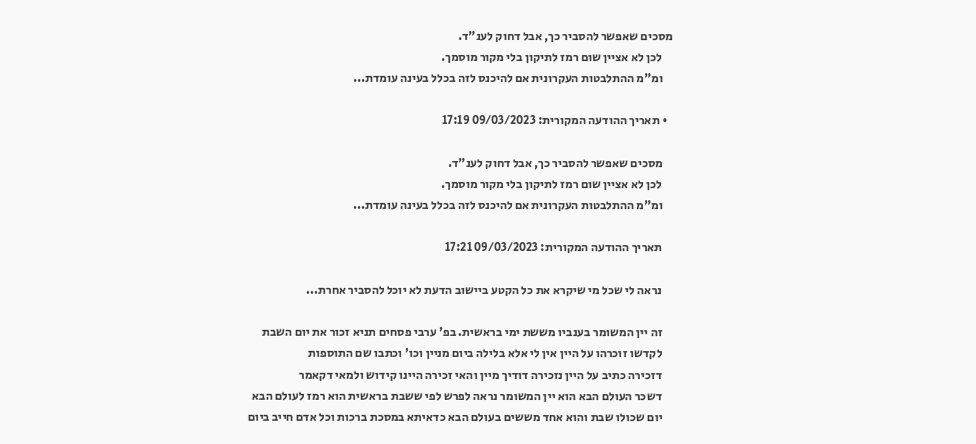מסכים שאפשר להסביר כך, אבל דחוק לענ"ד.
    לכן לא אציין שום רמז לתיקון בלי מקור מוסמך.
    ומ"מ ההתלבטות העקרונית אם להיכנס לזה בכלל בעינה עומדת...

  • תאריך ההודעה המקורית: 09/03/2023 17:19

    מסכים שאפשר להסביר כך, אבל דחוק לענ"ד.
    לכן לא אציין שום רמז לתיקון בלי מקור מוסמך.
    ומ"מ ההתלבטות העקרונית אם להיכנס לזה בכלל בעינה עומדת...

    תאריך ההודעה המקורית: 09/03/2023 17:21

    נראה לי שכל מי שיקרא את כל הקטע ביישוב הדעת לא יוכל להסביר אחרת...

    זה יין המשומר בענביו מששת ימי בראשית. בפ' ערבי פסחים תניא זכור את יום השבת
    לקדשו זוכרהו על היין אין לי אלא בלילה ביום מניין וכו' וכתבו שם התוספות
    דזכירה כתיב על היין נזכירה דודיך מיין והאי זכירה היינו קידוש ולמאי דקאמר
    דשכר העולם הבא הוא יין המשומר נראה לפרש לפי ששבת בראשית הוא רמז לעולם הבא
    יום שכולו שבת והוא אחד מששים בעולם הבא כדאיתא במסכת ברכות וכל אדם חייב ביום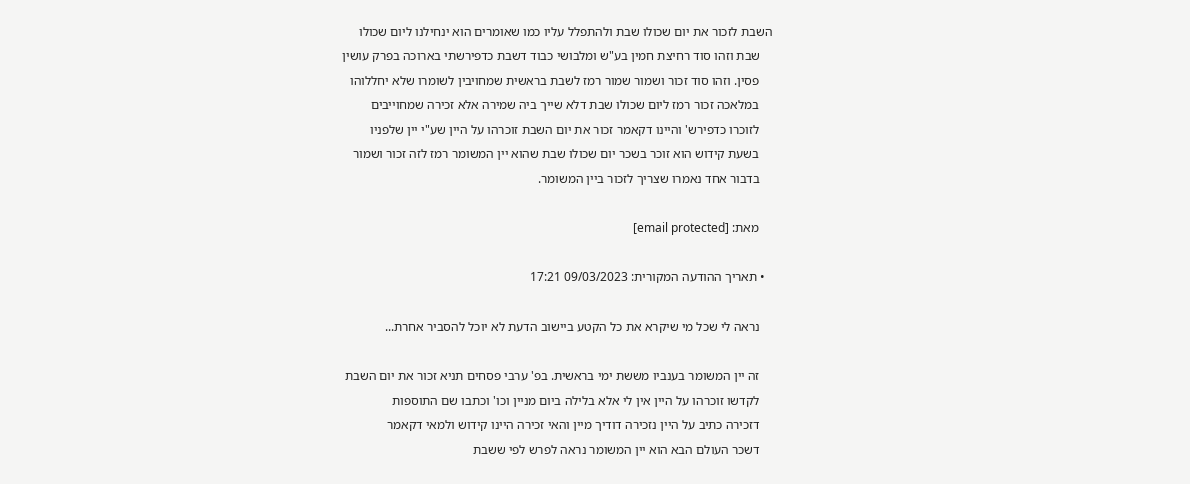השבת לזכור את יום שכולו שבת ולהתפלל עליו כמו שאומרים הוא ינחילנו ליום שכולו
    שבת וזהו סוד רחיצת חמין בע"ש ומלבושי כבוד דשבת כדפירשתי בארוכה בפרק עושין
    פסין. וזהו סוד זכור ושמור שמור רמז לשבת בראשית שמחויבין לשומרו שלא יחללוהו
    במלאכה זכור רמז ליום שכולו שבת דלא שייך ביה שמירה אלא זכירה שמחוייבים
    לזוכרו כדפירש' והיינו דקאמר זכור את יום השבת זוכרהו על היין שע"י יין שלפניו
    בשעת קידוש הוא זוכר בשכר יום שכולו שבת שהוא יין המשומר רמז לזה זכור ושמור
    בדבור אחד נאמרו שצריך לזכור ביין המשומר.

    מאת: [email protected]

  • תאריך ההודעה המקורית: 09/03/2023 17:21

    נראה לי שכל מי שיקרא את כל הקטע ביישוב הדעת לא יוכל להסביר אחרת...

    זה יין המשומר בענביו מששת ימי בראשית. בפ' ערבי פסחים תניא זכור את יום השבת
    לקדשו זוכרהו על היין אין לי אלא בלילה ביום מניין וכו' וכתבו שם התוספות
    דזכירה כתיב על היין נזכירה דודיך מיין והאי זכירה היינו קידוש ולמאי דקאמר
    דשכר העולם הבא הוא יין המשומר נראה לפרש לפי ששבת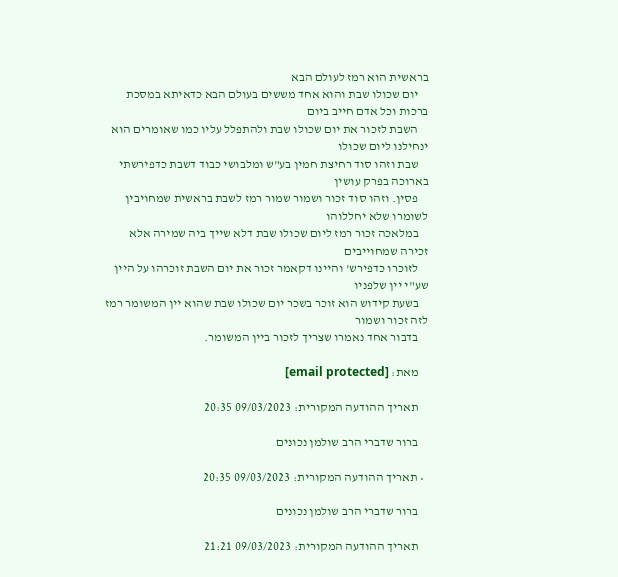בראשית הוא רמז לעולם הבא
    יום שכולו שבת והוא אחד מששים בעולם הבא כדאיתא במסכת ברכות וכל אדם חייב ביום
    השבת לזכור את יום שכולו שבת ולהתפלל עליו כמו שאומרים הוא ינחילנו ליום שכולו
    שבת וזהו סוד רחיצת חמין בע"ש ומלבושי כבוד דשבת כדפירשתי בארוכה בפרק עושין
    פסין. וזהו סוד זכור ושמור שמור רמז לשבת בראשית שמחויבין לשומרו שלא יחללוהו
    במלאכה זכור רמז ליום שכולו שבת דלא שייך ביה שמירה אלא זכירה שמחוייבים
    לזוכרו כדפירש' והיינו דקאמר זכור את יום השבת זוכרהו על היין שע"י יין שלפניו
    בשעת קידוש הוא זוכר בשכר יום שכולו שבת שהוא יין המשומר רמז לזה זכור ושמור
    בדבור אחד נאמרו שצריך לזכור ביין המשומר.

    מאת: [email protected]

    תאריך ההודעה המקורית: 09/03/2023 20:35

    ברור שדברי הרב שולמן נכונים

  • תאריך ההודעה המקורית: 09/03/2023 20:35

    ברור שדברי הרב שולמן נכונים

    תאריך ההודעה המקורית: 09/03/2023 21:21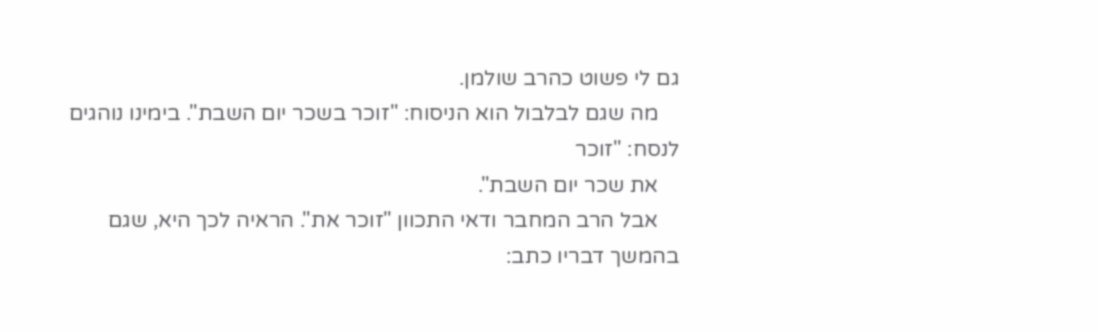גם לי פשוט כהרב שולמן.
    מה שגם לבלבול הוא הניסוח: "זוכר בשכר יום השבת". בימינו נוהגים לנסח: "זוכר
    את שכר יום השבת".
    אבל הרב המחבר ודאי התכוון "זוכר את". הראיה לכך היא, שגם בהמשך דבריו כתב: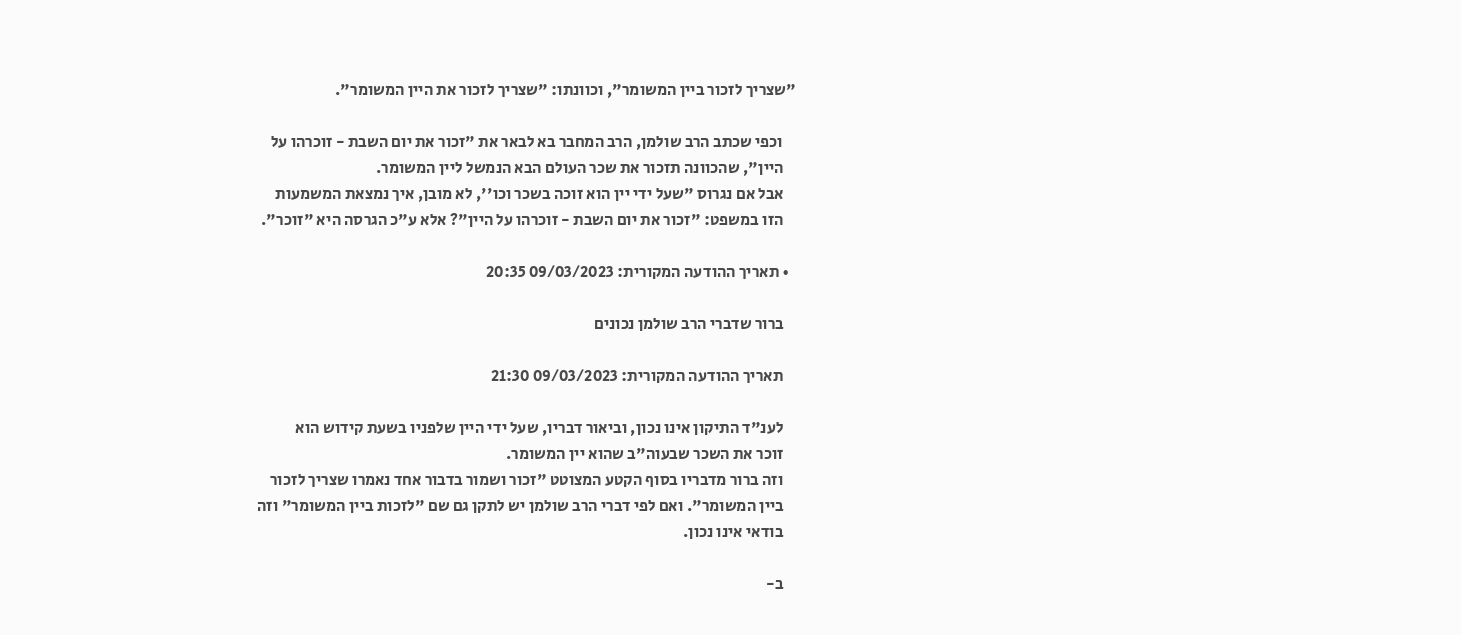"שצריך לזכור ביין המשומר", וכוונתו: "שצריך לזכור את היין המשומר".

    וכפי שכתב הרב שולמן, הרב המחבר בא לבאר את "זכור את יום השבת - זוכרהו על
    היין", שהכוונה תזכור את שכר העולם הבא הנמשל ליין המשומר.
    אבל אם נגרוס "שעל ידי יין הוא זוכה בשכר וכו'', לא מובן, איך נמצאת המשמעות
    הזו במשפט: "זכור את יום השבת - זוכרהו על היין"? אלא ע"כ הגרסה היא "זוכר".

  • תאריך ההודעה המקורית: 09/03/2023 20:35

    ברור שדברי הרב שולמן נכונים

    תאריך ההודעה המקורית: 09/03/2023 21:30

    לענ"ד התיקון אינו נכון, וביאור דבריו, שעל ידי היין שלפניו בשעת קידוש הוא
    זוכר את השכר שבעוה"ב שהוא יין המשומר.
    וזה ברור מדבריו בסוף הקטע המצוטט "זכור ושמור בדבור אחד נאמרו שצריך לזכור
    ביין המשומר". ואם לפי דברי הרב שולמן יש לתקן גם שם "לזכות ביין המשומר" וזה
    בודאי אינו נכון.

    ב-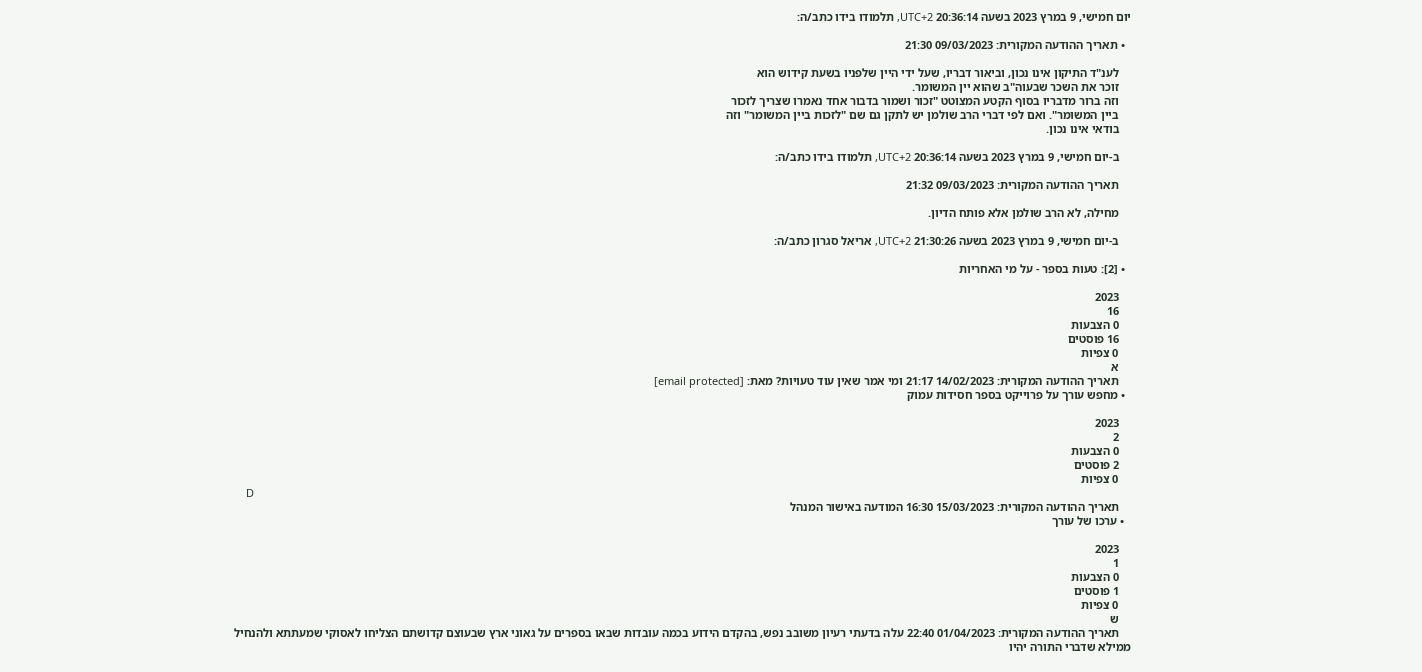יום חמישי, 9 במרץ 2023 בשעה 20:36:14 UTC+2, תלמודו בידו כתב/ה:

  • תאריך ההודעה המקורית: 09/03/2023 21:30

    לענ"ד התיקון אינו נכון, וביאור דבריו, שעל ידי היין שלפניו בשעת קידוש הוא
    זוכר את השכר שבעוה"ב שהוא יין המשומר.
    וזה ברור מדבריו בסוף הקטע המצוטט "זכור ושמור בדבור אחד נאמרו שצריך לזכור
    ביין המשומר". ואם לפי דברי הרב שולמן יש לתקן גם שם "לזכות ביין המשומר" וזה
    בודאי אינו נכון.

    ב-יום חמישי, 9 במרץ 2023 בשעה 20:36:14 UTC+2, תלמודו בידו כתב/ה:

    תאריך ההודעה המקורית: 09/03/2023 21:32

    מחילה, לא הרב שולמן אלא פותח הדיון.

    ב-יום חמישי, 9 במרץ 2023 בשעה 21:30:26 UTC+2, אריאל סגרון כתב/ה:

  • [2]: טעות בספר - על מי האחריות

    2023
    16
    0 הצבעות
    16 פוסטים
    0 צפיות
    א
    תאריך ההודעה המקורית: 14/02/2023 21:17 ומי אמר שאין עוד טעויות? מאת: [email protected]
  • מחפש עורך על פרוייקט בספר חסידות עמוק

    2023
    2
    0 הצבעות
    2 פוסטים
    0 צפיות
    D
    תאריך ההודעה המקורית: 15/03/2023 16:30 המודעה באישור המנהל
  • ערכו של עורך

    2023
    1
    0 הצבעות
    1 פוסטים
    0 צפיות
    ש
    תאריך ההודעה המקורית: 01/04/2023 22:40 עלה בדעתי רעיון משובב נפש, בהקדם הידוע בכמה עובדות שבאו בספרים על גאוני ארץ שבעוצם קדושתם הצליחו לאסוקי שמעתתא ולהנחיל ממילא שדברי התורה יהיו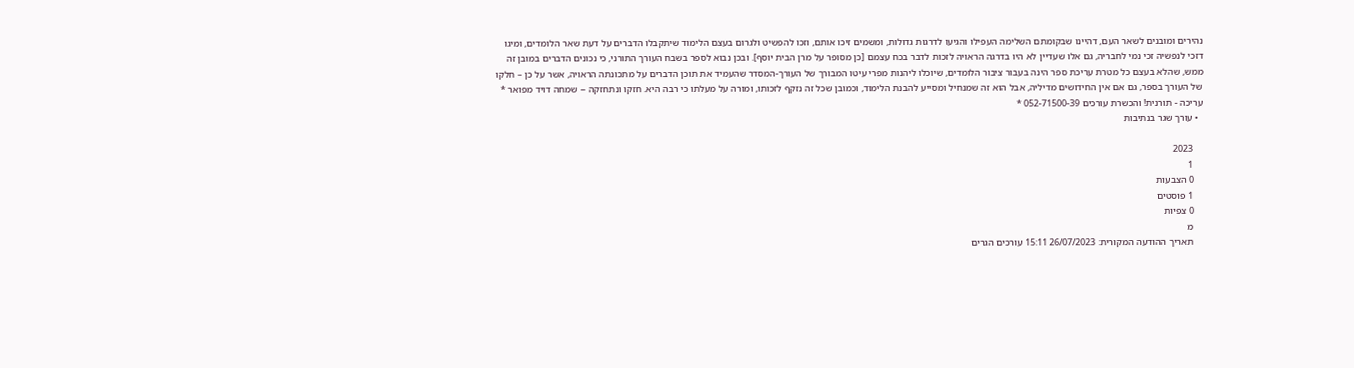נהירים ומובנים לשאר העם, דהיינו שבקומתם השלימה העפילו והגיעו לדרגות גדולות, ומשמים זיכו אותם, וזכו להפשיט ולגרום בעצם הלימוד שיתקבלו הדברים על דעת שאר הלומדים, ומיגו דזכי לנפשיה זכי נמי לחבריה, גם אלו שעדיין לא היו בדרגה הראויה לזכות לדבר בכח עצמם [כן מסופר על מרן הבית יוסף]. ובכן נבוא לספר בשבח העורך התורני, כי נכונים הדברים במובן זה ממש, שהלא בעצם כל מטרת עריכת ספר הינה בעבור ציבור הלומדים, שיוכלו ליהנות מפרי עיטו המבורך של העורך-המסדר שהעמיד את תוכן הדברים על מתכונתה הראויה, אשר על כן – חלקו של העורך בספר, גם אם אין החידושים מדיליה, אבל הוא זה שמנחיל ומסייע להבנת הלימוד, וכמובן שכל זה נזקף לזכותו, ומורה על מעלתו כי רבה היא. חזקו ונתחזקה -- שמחה דויד מפואר * עריכה - תורנית! והכשרת עורכים 052-71500-39 *
  • עורך שגר בנתיבות

    2023
    1
    0 הצבעות
    1 פוסטים
    0 צפיות
    מ
    תאריך ההודעה המקורית: 26/07/2023 15:11 עורכים הגרים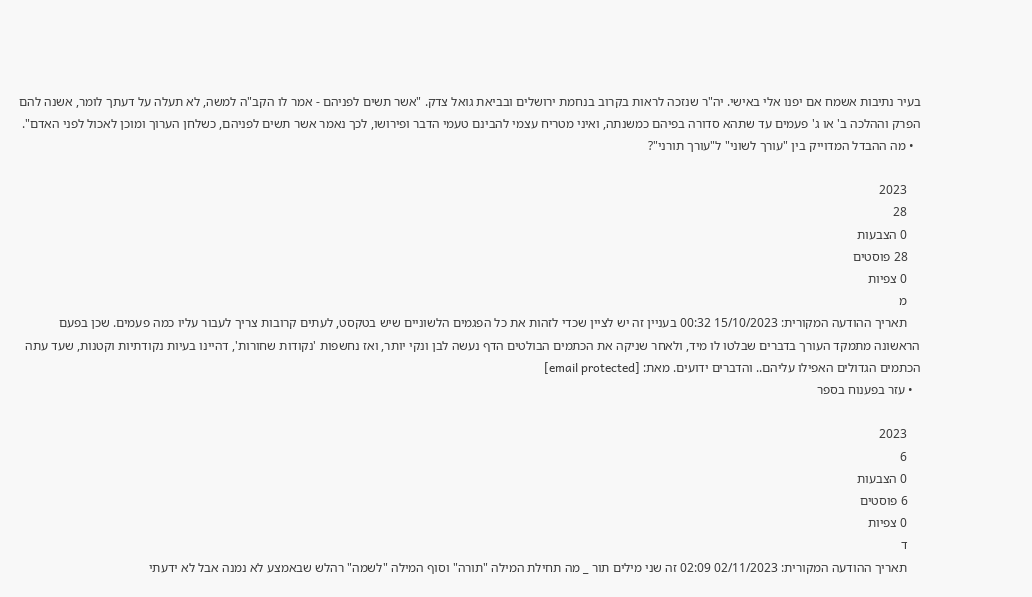בעיר נתיבות אשמח אם יפנו אלי באישי. יה"ר שנזכה לראות בקרוב בנחמת ירושלים ובביאת גואל צדק. "אשר תשים לפניהם - אמר לו הקב"ה למשה, לא תעלה על דעתך לומר, אשנה להם הפרק וההלכה ב' או ג' פעמים עד שתהא סדורה בפיהם כמשנתה, ואיני מטריח עצמי להבינם טעמי הדבר ופירושו, לכך נאמר אשר תשים לפניהם, כשלחן הערוך ומוכן לאכול לפני האדם".
  • מה ההבדל המדוייק בין "עורך לשוני" ל"עורך תורני"?

    2023
    28
    0 הצבעות
    28 פוסטים
    0 צפיות
    מ
    תאריך ההודעה המקורית: 15/10/2023 00:32 בעניין זה יש לציין שכדי לזהות את כל הפגמים הלשוניים שיש בטקסט, לעתים קרובות צריך לעבור עליו כמה פעמים. שכן בפעם הראשונה מתמקד העורך בדברים שבלטו לו מיד, ולאחר שניקה את הכתמים הבולטים הדף נעשה לבן ונקי יותר, ואז נחשפות 'נקודות שחורות', דהיינו בעיות נקודתיות וקטנות, שעד עתה הכתמים הגדולים האפילו עליהם.. והדברים ידועים. מאת: [email protected]
  • עזר בפענוח בספר

    2023
    6
    0 הצבעות
    6 פוסטים
    0 צפיות
    ד
    תאריך ההודעה המקורית: 02/11/2023 02:09 זה שני מילים תור _ מה תחילת המילה "תורה" וסוף המילה "לשמה" רהלש שבאמצע לא נמנה אבל לא ידעתי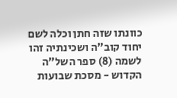כוונתו שזה חתן וכלה לשם יחוד קוב"ה ושכינתיה זהו לשמה (8) ספר השל"ה הקדוש - מסכת שבועות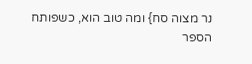נר מצוה סח} ומה טוב הוא, כשפותח הספר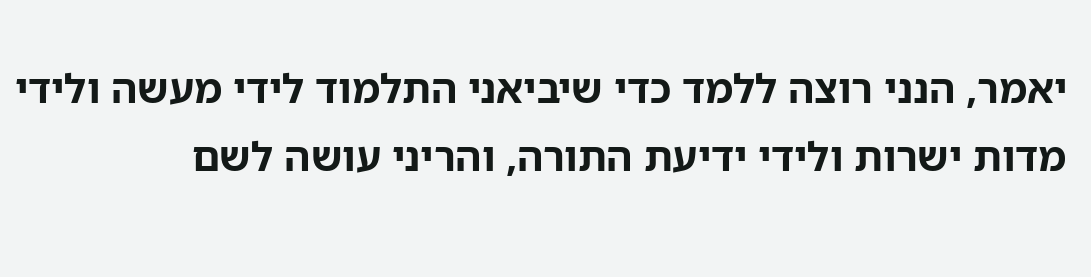יאמר, הנני רוצה ללמד כדי שיביאני התלמוד לידי מעשה ולידי מדות ישרות ולידי ידיעת התורה, והריני עושה לשם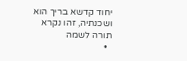יחוד קדשא בריך הוא ושכנתיה, זהו נקרא תורה לשמה
  •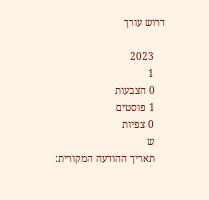דרוש עורך

    2023
    1
    0 הצבעות
    1 פוסטים
    0 צפיות
    ש
    תאריך ההודעה המקורית: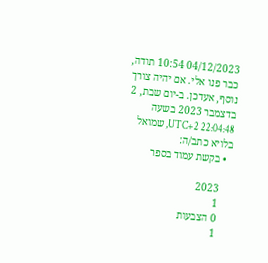04/12/2023 10:54 תודה, כבר פנו אלי. אם יהיה צורך נוסף, אעדכן. ב-יום שבת, 2 בדצמבר 2023 בשעה 22:04:48 UTC+2, שמואל בלויא כתב/ה:
  • בקשת עמוד בספר

    2023
    1
    0 הצבעות
    1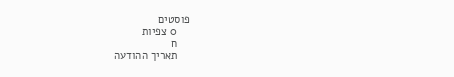פוסטים
    0 צפיות
    ח
    תאריך ההודעה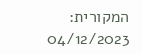המקורית: 04/12/2023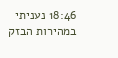18:46 נעניתי במהירות הבזק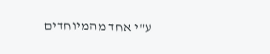ע"י אחד מהמיוחדים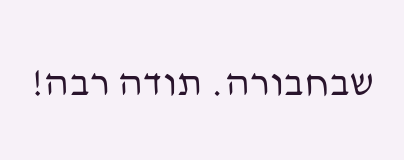שבחבורה. תודה רבה!